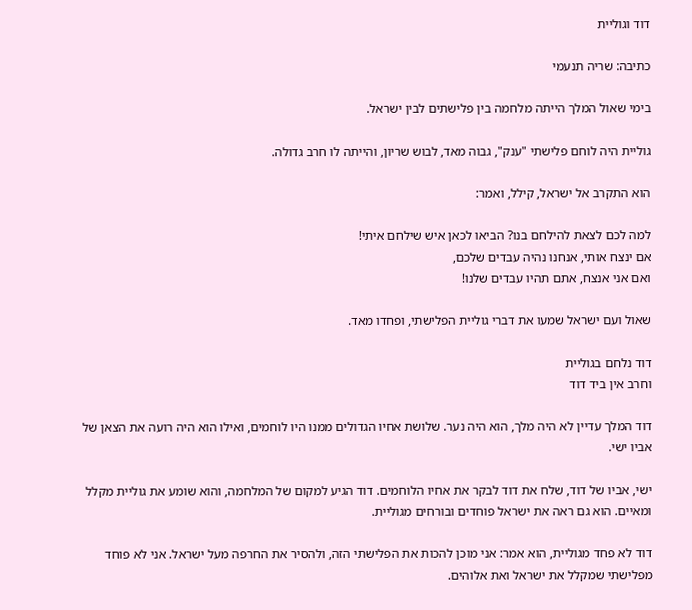דוד וגוליית

כתיבה: שריה תנעמי

בימי שאול המלך הייתה מלחמה בין פלישתים לבין ישראל.

גוליית היה לוחם פלישתי "ענק", גבוה מאד, לבוש שריון, והייתה לו חרב גדולה.

הוא התקרב אל ישראל, קילל, ואמר:

למה לכם לצאת להילחם בנו? הביאו לכאן איש שילחם איתי!
אם ינצח אותי, אנחנו נהיה עבדים שלכם,
ואם אני אנצח, אתם תהיו עבדים שלנו!

שאול ועם ישראל שמעו את דברי גוליית הפלישתי, ופחדו מאד.

דוד נלחם בגוליית
וחרב אין ביד דוד

דוד המלך עדיין לא היה מלך, הוא היה נער. שלושת אחיו הגדולים ממנו היו לוחמים, ואילו הוא היה רועה את הצאן של אביו ישי.

ישי, אביו של דוד, שלח את דוד לבקר את אחיו הלוחמים. דוד הגיע למקום של המלחמה, והוא שומע את גוליית מקלל ומאיים. הוא גם ראה את ישראל פוחדים ובורחים מגוליית.

דוד לא פחד מגוליית, הוא אמר: אני מוכן להכות את הפלישתי הזה, ולהסיר את החרפה מעל ישראל. אני לא פוחד מפלישתי שמקלל את ישראל ואת אלוהים.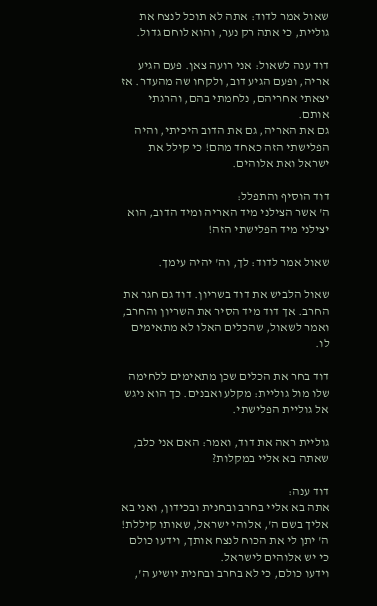שאול אמר לדוד: אתה לא תוכל לנצח את גוליית, כי אתה רק נער, והוא לוחם גדול.

דוד ענה לשאול: אני רועה צאן. פעם הגיע אריה, ופעם הגיע דוב, ולקחו שה מהעדר. אז יצאתי אחריהם, נלחמתי בהם, והרגתי אותם.
גם את האריה, גם את הדוב היכיתי, והיה הפלישתי הזה כאחד מהם! כי קילל את ישראל ואת אלוהים.

דוד הוסיף והתפלל:
ה' אשר הצילני מיד האריה ומיד הדוב, הוא יצילני מיד הפלישתי הזה!

שאול אמר לדוד: לך, וה' יהיה עימך.

שאול הלביש את דוד בשריון. דוד גם חגר את החרב. אך דוד מיד הסיר את השריון והחרב, ואמר לשאול, שהכלים האלו לא מתאימים לו.

דוד בחר את הכלים שכן מתאימים ללחימה שלו מול גוליית: מקלע ואבנים. כך הוא ניגש אל גוליית הפלישתי.

גוליית ראה את דוד, ואמר: האם אני כלב, שאתה בא אליי במקלות?

דוד ענה:
אתה בא אליי בחרב ובחנית ובכידון, ואני בא אליך בשם ה', אלוהי ישראל, שאותו קיללת!
ה' יתן לי את הכוח לנצח אותך, וידעו כולם כי יש אלוהים לישראל.
וידעו כולם, כי לא בחרב ובחנית יושיע ה',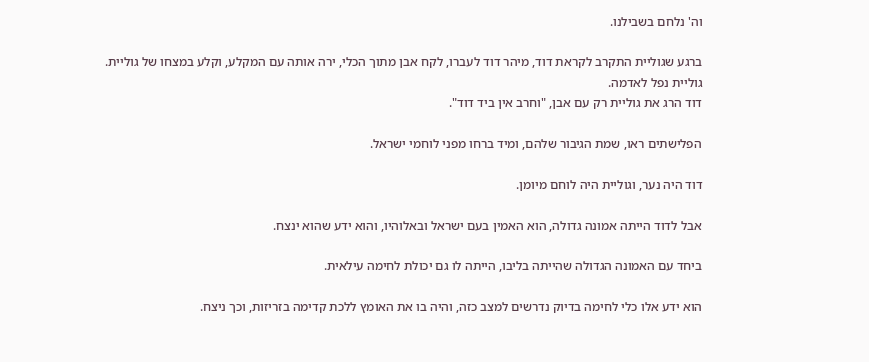וה' נלחם בשבילנו.

ברגע שגוליית התקרב לקראת דוד, מיהר דוד לעברו, לקח אבן מתוך הכלי, ירה אותה עם המקלע, וקלע במצחו של גוליית.
גוליית נפל לאדמה.
דוד הרג את גוליית רק עם אבן, "וחרב אין ביד דוד".

הפלישתים ראו, שמת הגיבור שלהם, ומיד ברחו מפני לוחמי ישראל.

דוד היה נער, וגוליית היה לוחם מיומן.

אבל לדוד הייתה אמונה גדולה, הוא האמין בעם ישראל ובאלוהיו, והוא ידע שהוא ינצח.

ביחד עם האמונה הגדולה שהייתה בליבו, הייתה לו גם יכולת לחימה עילאית.

הוא ידע אלו כלי לחימה בדיוק נדרשים למצב כזה, והיה בו את האומץ ללכת קדימה בזריזות, וכך ניצח.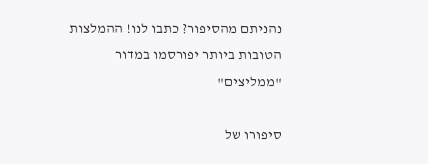נהניתם מהסיפור? כתבו לנו! ההמלצות הטובות ביותר יפורסמו במדור "ממליצים"

סיפורו של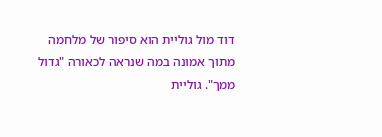דוד מול גוליית הוא סיפור של מלחמה מתוך אמונה במה שנראה לכאורה "גדול ממך". גוליית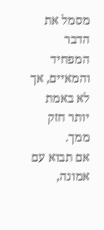מסמל את הדבר המפחיד והמאיים, אך לא באמת יותר חזק ממך.
אם תבוא עם אמונה,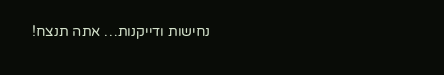נחישות ודייקנות… אתה תנצח!